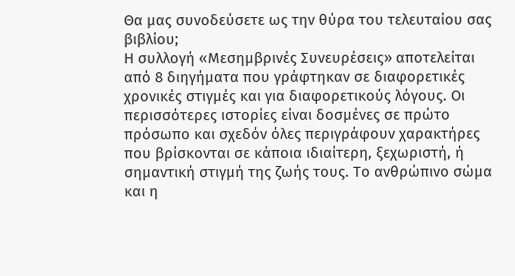Θα μας συνοδεύσετε ως την θύρα του τελευταίου σας βιβλίου;
Η συλλογή «Μεσημβρινές Συνευρέσεις» αποτελείται από 8 διηγήματα που γράφτηκαν σε διαφορετικές χρονικές στιγμές και για διαφορετικούς λόγους. Οι περισσότερες ιστορίες είναι δοσμένες σε πρώτο πρόσωπο και σχεδόν όλες περιγράφουν χαρακτήρες που βρίσκονται σε κάποια ιδιαίτερη, ξεχωριστή, ή σημαντική στιγμή της ζωής τους. Το ανθρώπινο σώμα και η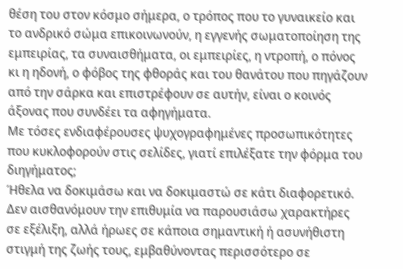θέση του στον κόσμο σήμερα, ο τρόπος που το γυναικείο και το ανδρικό σώμα επικοινωνούν, η εγγενής σωματοποίηση της εμπειρίας, τα συναισθήματα, οι εμπειρίες, η ντροπή, ο πόνος κι η ηδονή, ο φόβος της φθοράς και του θανάτου που πηγάζουν από την σάρκα και επιστρέφουν σε αυτήν, είναι ο κοινός άξονας που συνδέει τα αφηγήματα.
Με τόσες ενδιαφέρουσες ψυχογραφημένες προσωπικότητες που κυκλοφορούν στις σελίδες, γιατί επιλέξατε την φόρμα του διηγήματος;
Ήθελα να δοκιμάσω και να δοκιμαστώ σε κάτι διαφορετικό. Δεν αισθανόμουν την επιθυμία να παρουσιάσω χαρακτήρες σε εξέλιξη, αλλά ήρωες σε κάποια σημαντική ή ασυνήθιστη στιγμή της ζωής τους, εμβαθύνοντας περισσότερο σε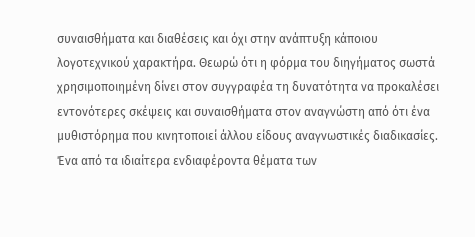συναισθήματα και διαθέσεις και όχι στην ανάπτυξη κάποιου λογοτεχνικού χαρακτήρα. Θεωρώ ότι η φόρμα του διηγήματος σωστά χρησιμοποιημένη δίνει στον συγγραφέα τη δυνατότητα να προκαλέσει εντονότερες σκέψεις και συναισθήματα στον αναγνώστη από ότι ένα μυθιστόρημα που κινητοποιεί άλλου είδους αναγνωστικές διαδικασίες.
Ένα από τα ιδιαίτερα ενδιαφέροντα θέματα των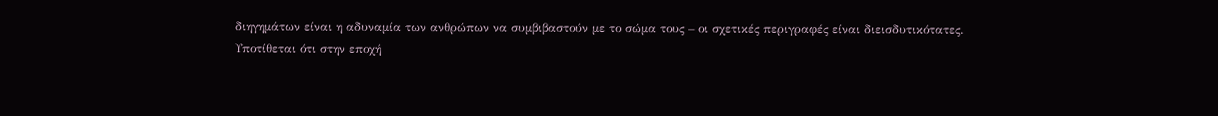διηγημάτων είναι η αδυναμία των ανθρώπων να συμβιβαστούν με το σώμα τους – οι σχετικές περιγραφές είναι διεισδυτικότατες.
Υποτίθεται ότι στην εποχή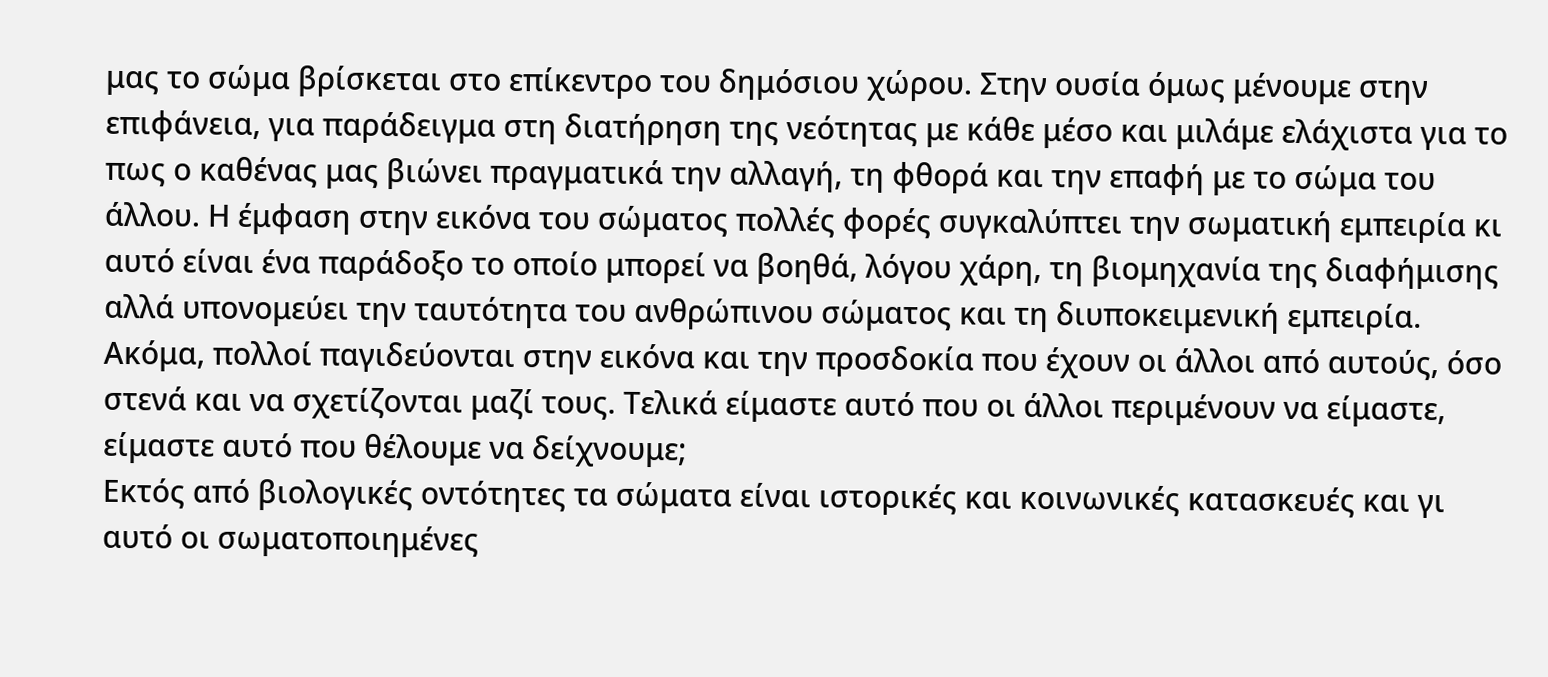μας το σώμα βρίσκεται στο επίκεντρο του δημόσιου χώρου. Στην ουσία όμως μένουμε στην επιφάνεια, για παράδειγμα στη διατήρηση της νεότητας με κάθε μέσο και μιλάμε ελάχιστα για το πως ο καθένας μας βιώνει πραγματικά την αλλαγή, τη φθορά και την επαφή με το σώμα του άλλου. Η έμφαση στην εικόνα του σώματος πολλές φορές συγκαλύπτει την σωματική εμπειρία κι αυτό είναι ένα παράδοξο το οποίο μπορεί να βοηθά, λόγου χάρη, τη βιομηχανία της διαφήμισης αλλά υπονομεύει την ταυτότητα του ανθρώπινου σώματος και τη διυποκειμενική εμπειρία.
Ακόμα, πολλοί παγιδεύονται στην εικόνα και την προσδοκία που έχουν οι άλλοι από αυτούς, όσο στενά και να σχετίζονται μαζί τους. Τελικά είμαστε αυτό που οι άλλοι περιμένουν να είμαστε, είμαστε αυτό που θέλουμε να δείχνουμε;
Εκτός από βιολογικές οντότητες τα σώματα είναι ιστορικές και κοινωνικές κατασκευές και γι αυτό οι σωματοποιημένες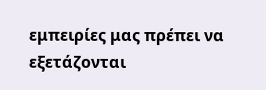εμπειρίες μας πρέπει να εξετάζονται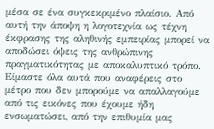μέσα σε ένα συγκεκριμένο πλαίσιο. Από αυτή την άποψη η λογοτεχνία ως τέχνη έκφρασης της αληθινής εμπειρίας μπορεί να αποδώσει όψεις της ανθρώπινης πραγματικότητας με αποκαλυπτικό τρόπο. Είμαστε όλα αυτά που αναφέρεις στο μέτρο που δεν μπορούμε να απαλλαγούμε από τις εικόνες που έχουμε ήδη ενσωματώσει, από την επιθυμία μας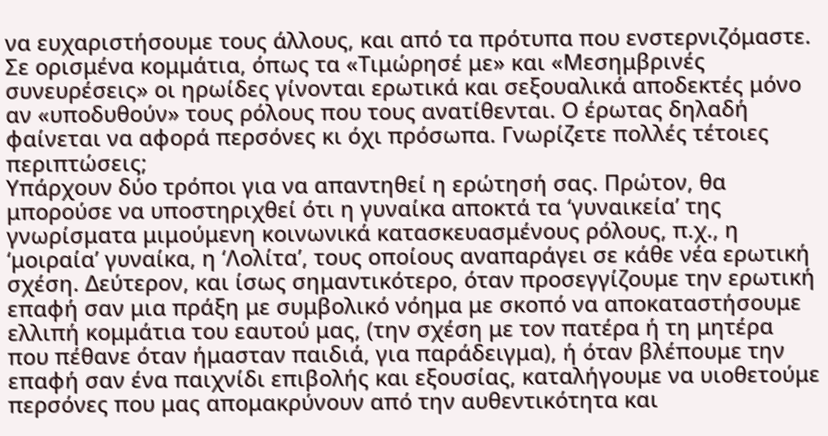να ευχαριστήσουμε τους άλλους, και από τα πρότυπα που ενστερνιζόμαστε.
Σε ορισμένα κομμάτια, όπως τα «Τιμώρησέ με» και «Μεσημβρινές συνευρέσεις» οι ηρωίδες γίνονται ερωτικά και σεξουαλικά αποδεκτές μόνο αν «υποδυθούν» τους ρόλους που τους ανατίθενται. Ο έρωτας δηλαδή φαίνεται να αφορά περσόνες κι όχι πρόσωπα. Γνωρίζετε πολλές τέτοιες περιπτώσεις;
Υπάρχουν δύο τρόποι για να απαντηθεί η ερώτησή σας. Πρώτον, θα μπορούσε να υποστηριχθεί ότι η γυναίκα αποκτά τα ‘γυναικεία’ της γνωρίσματα μιμούμενη κοινωνικά κατασκευασμένους ρόλους, π.χ., η ‘μοιραία’ γυναίκα, η ‘Λολίτα’, τους οποίους αναπαράγει σε κάθε νέα ερωτική σχέση. Δεύτερον, και ίσως σημαντικότερο, όταν προσεγγίζουμε την ερωτική επαφή σαν μια πράξη με συμβολικό νόημα με σκοπό να αποκαταστήσουμε ελλιπή κομμάτια του εαυτού μας, (την σχέση με τον πατέρα ή τη μητέρα που πέθανε όταν ήμασταν παιδιά, για παράδειγμα), ή όταν βλέπουμε την επαφή σαν ένα παιχνίδι επιβολής και εξουσίας, καταλήγουμε να υιοθετούμε περσόνες που μας απομακρύνουν από την αυθεντικότητα και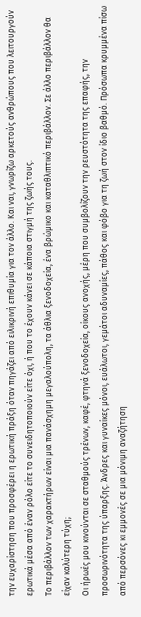την ευχαρίστηση που προσφέρει η ερωτική πράξη όταν πηγάζει από ειλικρινή επιθυμία για τον άλλο. Και ναι, γνωρίζω αρκετούς ανθρώπους που λειτουργούν ερωτικά μέσα από έναν ρόλο είτε το συνειδητοποιούν είτε όχι, ή που το έχουν κάνει σε κάποια στιγμή της ζωής τους.
Το περιβάλλον των χαρακτήρων είναι μια πανάσχημη μεγαλούπολη, τα άθλια ξενοδοχεία, ένα βρώμικο και καταθλιπτικό περιβάλλον. Σε άλλο περιβάλλον θα είχαν καλύτερη τύχη;
Οι ήρωές μου κινούνται σε σταθμούς τρένων, καφέ, φτηνά ξενοδοχεία, οίκους ανοχής, μέρη που συμβολίζουν την ρευστότητα της επαφής, την προσωρινότητα της ύπαρξης. Άνδρες και γυναίκες μόνοι, ευάλωτοι, γεμάτοι αδυναμίες, πάθος και φόβο για τη ζωή στον ίδιο βαθμό. Πρόσωπα κρυμμένα πίσω από περσόνες κι εμμονές σε μια μόνιμη αναζήτηση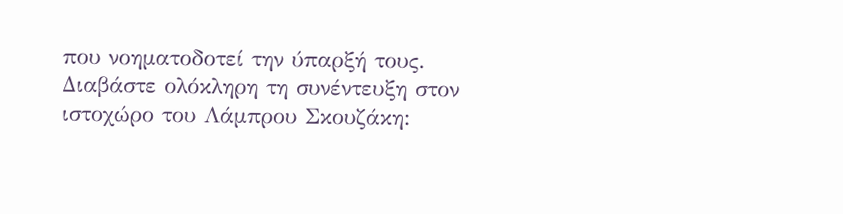που νοηματοδοτεί την ύπαρξή τους.
Διαβάστε ολόκληρη τη συνέντευξη στον ιστοχώρο του Λάμπρου Σκουζάκη: